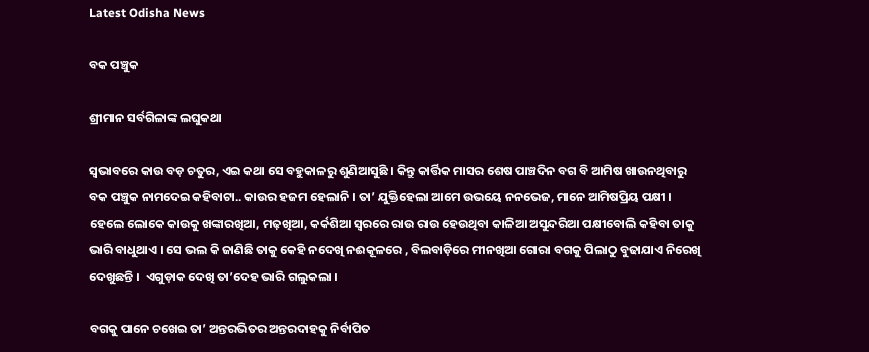Latest Odisha News

ବକ ପଞ୍ଚୁକ

ଶ୍ରୀମାନ ସର୍ବଗିଳାଙ୍କ ଲଘୁକଥା

ସ୍ଵଭାବରେ କାଉ ବଡ଼ ଚତୁର, ଏଇ କଥା ସେ ବହୁକାଳରୁ ଶୁଣିଆସୁଛି । କିନ୍ତୁ କାର୍ତ୍ତିକ ମାସର ଶେଷ ପାଞ୍ଚଦିନ ବଗ ବି ଆମିଷ ଖାଉନଥିବାରୁ ବକ ପଞ୍ଚୁକ ନାମଦେଇ କହିବାଟା.. କାଉର ହଜମ ହେଲାନି । ତା’ ଯୁକ୍ତିହେଲା ଆମେ ଉଭୟେ ନନଭେଜ, ମାନେ ଆମିଷପ୍ରିୟ ପକ୍ଷୀ । ହେଲେ ଲୋକେ କାଉକୁ ଖଙ୍କାରଖିଆ, ମଢ଼ଖିଆ, କର୍କଶିଆ ସ୍ୱରରେ ରାଉ ରାଉ ହେଉଥିବା କାଳିଆ ଅସୁନ୍ଦରିଆ ପକ୍ଷୀବୋଲି କହିବା ତାକୁ ଭାରି ବାଧୁଥାଏ । ସେ ଭଲ କି ଜାଣିଛି ତାକୁ କେହି ନଦେଖି ନଈକୂଳରେ , ବିଲବାଡ଼ିରେ ମୀନଖିଆ ଗୋରା ବଗକୁ ପିଲାଠୁ ବୁଢାଯାଏ ନିରେଖି ଦେଖୁଛନ୍ତି ।  ଏଗୁଡ଼ାକ ଦେଖି ତା’ଦେହ ଭାରି ଗଲୁକଲା ।

ବଗକୁ ପାନେ ଚଖେଇ ତା’ ଅନ୍ତରଭିତର ଅନ୍ତରଦାହକୁ ନିର୍ବାପିତ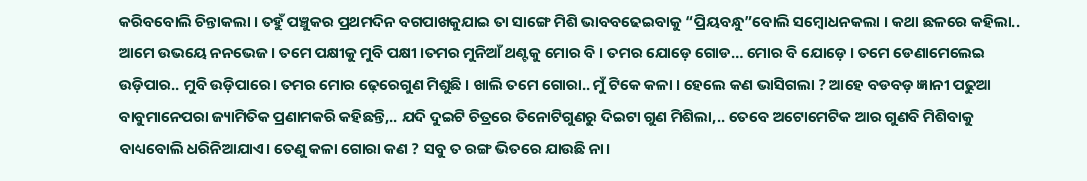କରିବବୋଲି ଚିନ୍ତାକଲା । ତହୁଁ ପଞ୍ଚୁକର ପ୍ରଥମଦିନ ବଗପାଖକୁଯାଇ ତା ସାଙ୍ଗେ ମିଶି ଭାବବଢେଇବାକୁ “ପ୍ରିୟବନ୍ଧୁ”ବୋଲି ସମ୍ବୋଧନକଲା । କଥା ଛଳରେ କହିଲା.. ଆମେ ଉଭୟେ ନନଭେଜ । ତମେ ପକ୍ଷୀକୁ ମୁବି ପକ୍ଷୀ ।ତମର ମୁନିଆଁ ଥଣ୍ଟକୁ ମୋର ବି । ତମର ଯୋଡ଼େ ଗୋଡ… ମୋର ବି ଯୋଡ଼େ । ତମେ ଡେଣାମେଲେଇ ଉଡ଼ିପାର.. ମୁବି ଉଡ଼ିପାରେ। ତମର ମୋର ଢ଼େରେଗୁଣ ମିଶୁଛି । ଖାଲି ତମେ ଗୋରା.. ମୁଁ ଟିକେ କଳା । ହେଲେ କଣ ଭାସିଗଲା ? ଆହେ ବଡବଡ଼ ଜ୍ଞାନୀ ପଢୁଆ ବାବୁମାନେପରା ଜ୍ୟାମିତିକ ପ୍ରଣାମକରି କହିଛନ୍ତି,.. ଯଦି ଦୁଇଟି ଚିତ୍ରରେ ତିନୋଟିଗୁଣରୁ ଦିଇଟା ଗୁଣ ମିଶିଲା,.. ତେବେ ଅଟୋମେଟିକ ଆର ଗୁଣବି ମିଶିବାକୁ ବାଧ୍ୟବୋଲି ଧରିନିଆଯାଏ। ତେଣୁ କଳା ଗୋରା କଣ ? ସବୁ ତ ରଙ୍ଗ ଭିତରେ ଯାଉଛି ନା।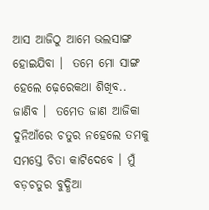ଆସ ଆଜିଠୁ ଆମେ ଭଲସାଙ୍ଗ ହୋଇଯିବା ।  ତମେ ମୋ ସାଙ୍ଗ ହେଲେ ଢ଼େରେକଥା ଶିଖିବ.. ଜାଣିବ ।  ତମେତ ଜାଣ ଆଜିକା ଦୁନିଆଁରେ ଚତୁର ନହେଲେ ତମକୁ ସମସ୍ତେ ଚିତା କାଟିଦେବେ । ମୁଁ ବଡ଼ଚତୁର ବୁଦ୍ଧିଆ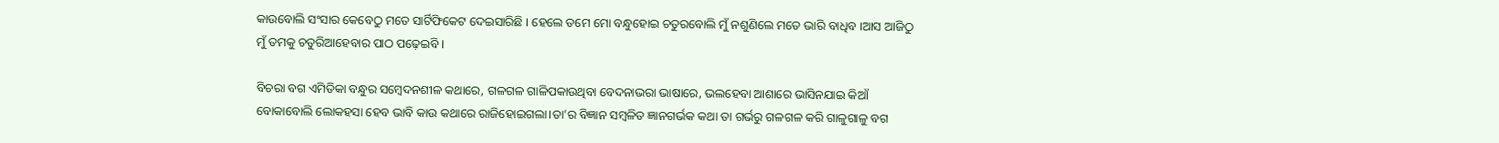କାଉବୋଲି ସଂସାର କେବେଠୁ ମତେ ସାର୍ଟିଫିକେଟ ଦେଇସାରିଛି । ହେଲେ ତମେ ମୋ ବନ୍ଧୁହୋଇ ଚତୁରବୋଲି ମୁଁ ନଶୁଣିଲେ ମତେ ଭାରି ବାଧିବ ।ଆସ ଆଜିଠୁ ମୁଁ ତମକୁ ଚତୁରିଆହେବାର ପାଠ ପଢ଼େଇବି ।

ବିଚରା ବଗ ଏମିତିକା ବନ୍ଧୁର ସମ୍ବେଦନଶୀଳ କଥାରେ, ଗଳଗଳ ଗାଳିପକାଉଥିବା ବେଦନାଭରା ଭାଷାରେ, ଭଲହେବା ଆଶାରେ ଭାସିନଯାଇ କିଆଁ ବୋକାବୋଲି ଲୋକହସା ହେବ ଭାବି କାଉ କଥାରେ ରାଜିହୋଇଗଲା।ତା’ର ବିଜ୍ଞାନ ସମ୍ବଳିତ ଜ୍ଞାନଗର୍ଭକ କଥା ତା ଗର୍ଭରୁ ଗଳଗଳ କରି ଗାଳୁଗାଳୁ ବଗ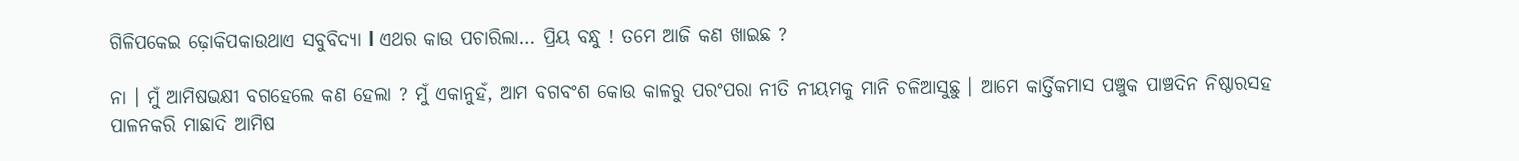ଗିଳିପକେଇ ଢ଼ୋକିପକାଉଥାଏ ସବୁବିଦ୍ୟା l ଏଥର କାଉ ପଚାରିଲା… ପ୍ରିୟ ବନ୍ଧୁ ! ତମେ ଆଜି କଣ ଖାଇଛ ?

ନା । ମୁଁ ଆମିଷଭକ୍ଷୀ ବଗହେଲେ କଣ ହେଲା ? ମୁଁ ଏକାନୁହଁ, ଆମ ବଗବଂଶ କୋଉ କାଳରୁ ପରଂପରା ନୀତି ନୀୟମକୁ ମାନି ଚଳିଆସୁଛୁ । ଆମେ କାର୍ତ୍ତିକମାସ ପଞ୍ଚୁକ ପାଞ୍ଚଦିନ ନିଷ୍ଠାରସହ ପାଳନକରି ମାଛାଦି ଆମିଷ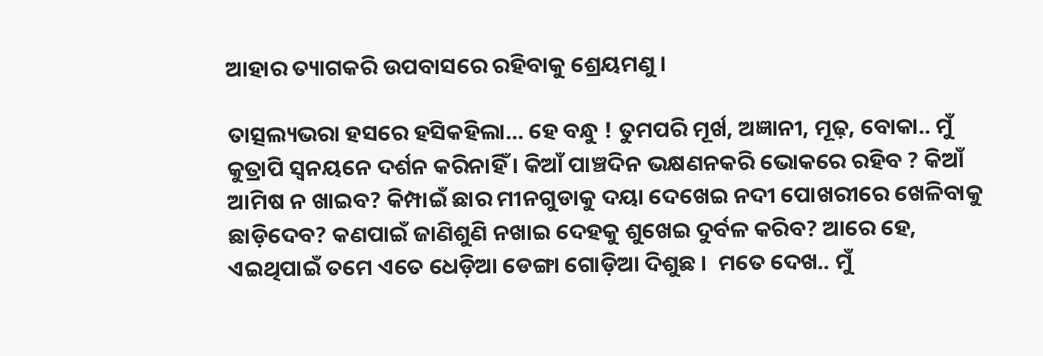ଆହାର ତ୍ୟାଗକରି ଉପବାସରେ ରହିବାକୁ ଶ୍ରେୟମଣୁ ।

ତାତ୍ସଲ୍ୟଭରା ହସରେ ହସିକହିଲା… ହେ ବନ୍ଧୁ ! ତୁମପରି ମୂର୍ଖ, ଅଜ୍ଞାନୀ, ମୂଢ଼, ବୋକା.. ମୁଁ କୁତ୍ରାପି ସ୍ଵନୟନେ ଦର୍ଶନ କରିନାହିଁ । କିଆଁ ପାଞ୍ଚଦିନ ଭକ୍ଷଣନକରି ଭୋକରେ ରହିବ ? କିଆଁ ଆମିଷ ନ ଖାଇବ? କିମ୍ପାଇଁ ଛାର ମୀନଗୁଡାକୁ ଦୟା ଦେଖେଇ ନଦୀ ପୋଖରୀରେ ଖେଳିବାକୁ ଛାଡ଼ିଦେବ? କଣପାଇଁ ଜାଣିଶୁଣି ନଖାଇ ଦେହକୁ ଶୁଖେଇ ଦୁର୍ବଳ କରିବ? ଆରେ ହେ, ଏଇଥିପାଇଁ ତମେ ଏତେ ଧେଡ଼ିଆ ଡେଙ୍ଗା ଗୋଡ଼ିଆ ଦିଶୁଛ ।  ମତେ ଦେଖ.. ମୁଁ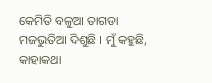କେମିତି ବଳୁଆ ତାଗଡା ମଜଭୁତିଆ ଦିଶୁଛି । ମୁଁ କହୁଛି, କାହାକଥା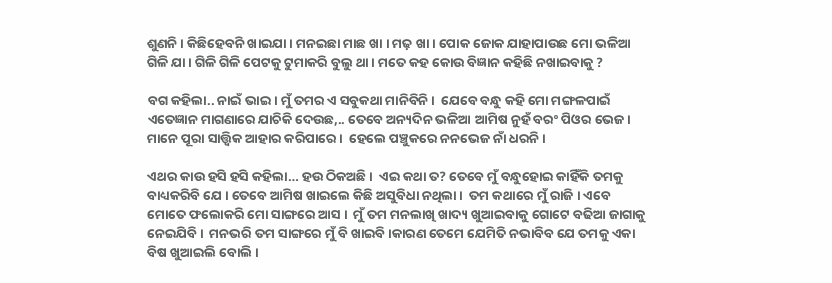ଶୁଣନି । କିଛିହେବନି ଖାଇଯା । ମନଇଛା ମାଛ ଖା । ମଢ଼ ଖା । ପୋକ ଜୋକ ଯାହାପାଉଛ ମୋ ଭଳିଆ ଗିଳି ଯା । ଗିଳି ଗିଳି ପେଟକୁ ଟୁମାକରି ବୁଲୁ ଥା । ମତେ କହ କୋଉ ବିଜ୍ଞାନ କହିଛି ନଖାଇବାକୁ ?

ବଗ କହିଲା.. ନାଇଁ ଭାଇ । ମୁଁ ତମର ଏ ସବୁକଥା ମାନିବିନି ।  ଯେବେ ବନ୍ଧୁ କହି ମୋ ମଙ୍ଗଳପାଇଁ ଏତେଜ୍ଞାନ ମାଗଣାରେ ଯାଚିକି ଦେଉଛ,.. ତେବେ ଅନ୍ୟଦିନ ଭଳିଆ ଆମିଷ ନୁହଁ ବରଂ ପିଓର ଭେଜ । ମାନେ ପୂରା ସାତ୍ତ୍ଵିକ ଆହାର କରିପାରେ ।  ହେଲେ ପଞ୍ଚୁକରେ ନନଭେଜ ନାଁ ଧରନି ।

ଏଥର କାଉ ହସି ହସି କହିଲା… ହଉ ଠିକଅଛି ।  ଏଇ କଥା ତ? ତେବେ ମୁଁ ବନ୍ଧୁହୋଇ କାହିଁକି ତମକୁ ବାଧ୍ୟକରିବି ଯେ । ତେବେ ଆମିଷ ଖାଇଲେ କିଛି ଅସୁବିଧା ନଥିଲା ।  ତମ କଥାରେ ମୁଁ ରାଜି । ଏବେ ମୋତେ ଫଲୋକରି ମୋ ସାଙ୍ଗରେ ଆସ ।  ମୁଁ ତମ ମନଲାଖି ଖାଦ୍ୟ ଖୁଆଇବାକୁ ଗୋଟେ ବଢିଆ ଜାଗାକୁ ନେଇଯିବି ।  ମନଭରି ତମ ସାଙ୍ଗରେ ମୁଁ ବି ଖାଇବି ।କାରଣ ତେମେ ଯେମିତି ନଭାବିବ ଯେ ତମକୁ ଏକା ବିଷ ଖୁଆଇଲି ବୋଲି ।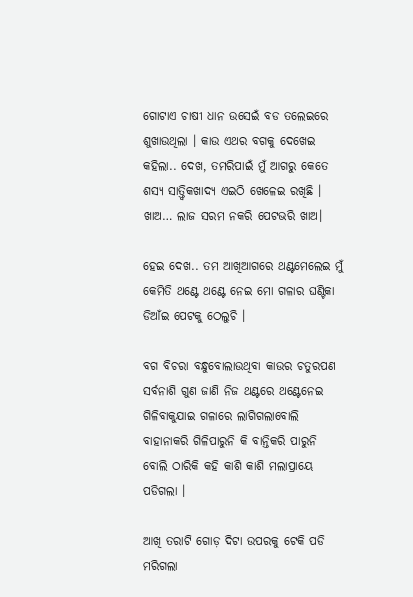ଗୋଟାଏ ଚାଷୀ ଧାନ ଉସେଇଁ ବଡ ତଲେଇରେ ଶୁଖାଉଥିଲା । କାଉ ଏଥର ବଗକୁ ଦେଖେଇ କହିଲା.. ଦେଖ, ତମରିପାଇଁ ମୁଁ ଆଗରୁ କେତେ ଶସ୍ୟ ସାତ୍ତ୍ଵିକଖାଦ୍ୟ ଏଇଠି ଖେଳେଇ ରଖିଛି । ଖାଅ… ଲାଜ ସରମ ନକରି ପେଟଭରି ଖାଅ।

ହେଇ ଦେଖ.. ତମ ଆଖିଆଗରେ ଥଣ୍ଟମେଲେଇ ମୁଁ କେମିତି ଥଣ୍ଟେ ଥଣ୍ଟେ ନେଇ ମୋ ଗଳାର ଘଣ୍ଟିକା  ଡିଆଁଇ ପେଟକୁ ଠେଲୁଚି ।

ବଗ ବିଚରା ବନ୍ଧୁବୋଲାଉଥିବା କାଉର ଚତୁରପଣ ସର୍ବନାଶି ଗୁଣ ଜାଣି ନିଜ ଥଣ୍ଟରେ ଥଣ୍ଟେନେଇ ଗିଳିବାକୁଯାଇ ଗଳାରେ ଲାଗିଗଲାବୋଲି ବାହାନାକରି ଗିଳିପାରୁନି କି ବାନ୍ତିକରି ପାରୁନି ବୋଲି ଠାରିକି କହି କାଶି କାଶି ମଲାପ୍ରାୟେ ପଡିଗଲା ।

ଆଖି ତରାଟି ଗୋଡ଼ ଦିଟା ଉପରକୁ ଟେକି ପଡି ମରିଗଲା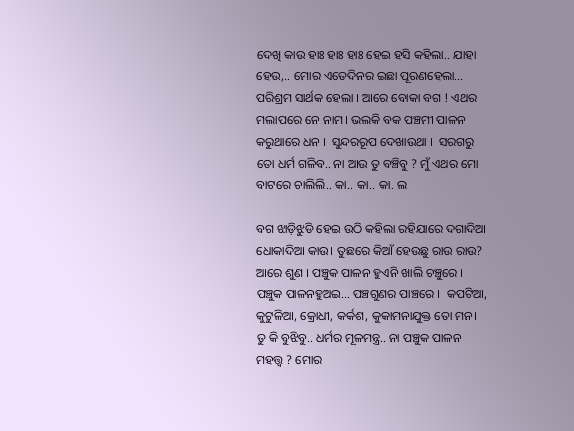ଦେଖି କାଉ ହାଃ ହାଃ ହାଃ ହେଇ ହସି କହିଲା.. ଯାହା ହେଉ,.. ମୋର ଏତେଦିନର ଇଛା ପୂରଣହେଲା… ପରିଶ୍ରମ ସାର୍ଥକ ହେଲା । ଆରେ ବୋକା ବଗ ! ଏଥର ମଲାପରେ ନେ ନାମ। ଭଲକି ବକ ପଞ୍ଚମୀ ପାଳନ କରୁଥାରେ ଧନ ।  ସୁନ୍ଦରରୂପ ଦେଖାଉଥା ।  ସରଗରୁ ତୋ ଧର୍ମ ଗଳିବ.. ନା ଆଉ ତୁ ବଞ୍ଚିବୁ ? ମୁଁ ଏଥର ମୋ ବାଟରେ ଚାଲିଲି.. କା.. କା.. କା. ଲ

ବଗ ଝାଡ଼ିଝୁଡି ହେଇ ଉଠି କହିଲା ରହିଯାରେ ଦଗାଦିଆ ଧୋକାଦିଆ କାଉ। ତୁଛରେ କିଆଁ ହେଉଛୁ ରାଉ ରାଉ? ଆରେ ଶୁଣ । ପଞ୍ଚୁକ ପାଳନ ହୁଏନି ଖାଲି ଚଞ୍ଚୁରେ ।  ପଞ୍ଚୁକ ପାଳନହୁଅଇ… ପଞ୍ଚଗୁଣର ପାଞ୍ଚରେ ।  କପଟିଆ, କୁଟୁଳିଆ, କ୍ରୋଧୀ, କର୍କଶ, କୁକାମନାଯୁକ୍ତ ତୋ ମନ। ତୁ କି ବୁଝିବୁ.. ଧର୍ମର ମୂଳମନ୍ତ୍ର.. ନା ପଞ୍ଚୁକ ପାଳନ ମହତ୍ତ୍ୱ ? ମୋର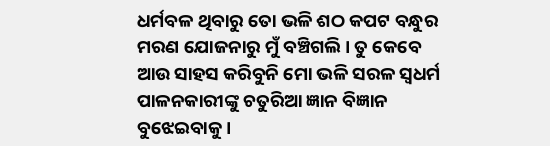ଧର୍ମବଳ ଥିବାରୁ ତୋ ଭଳି ଶଠ କପଟ ବନ୍ଧୁର ମରଣ ଯୋଜନାରୁ ମୁଁ ବଞ୍ଚିଗଲି । ତୁ କେବେ ଆଉ ସାହସ କରିବୁନି ମୋ ଭଳି ସରଳ ସ୍ଵଧର୍ମ ପାଳନକାରୀଙ୍କୁ ଚତୁରିଆ ଜ୍ଞାନ ବିଜ୍ଞାନ ବୁଝେଇବାକୁ ।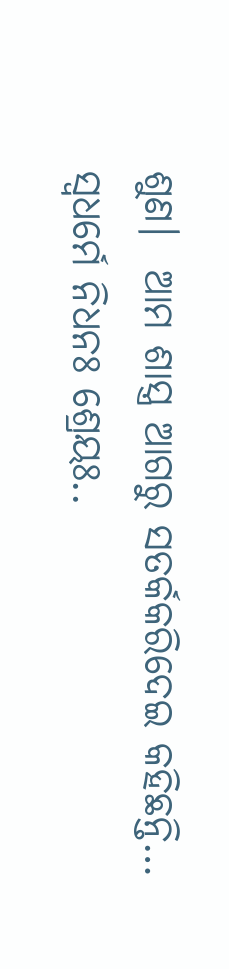ଶୁଣ।  ଆମ ଶାସ୍ତ୍ର ଆଗରୁ ସତର୍କକରିଦେଇ କହିଛନ୍ତି… ସ୍ଵଧର୍ମେ ନିଧନଃ ଶ୍ରେୟଃ..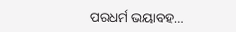ପରଧର୍ମ ଭୟାବହ…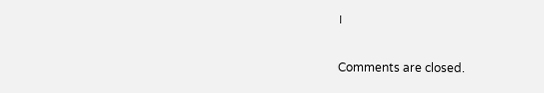।

Comments are closed.